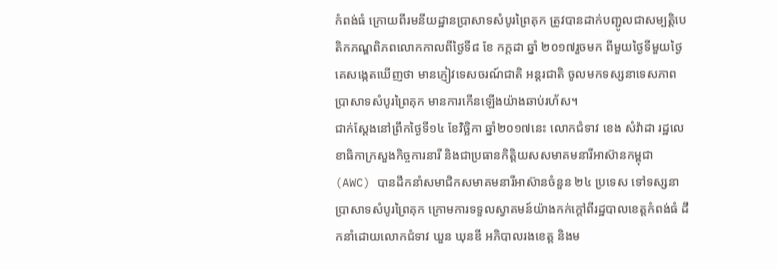កំពង់ធំ ក្រោយពីរមនីយដ្ឋានប្រាសាទសំបូរព្រៃគុក ត្រូវបានដាក់បញ្ជូលជាសម្បត្តិបេតិកភណ្ឌពិភពលោកកាលពីថ្ងៃទី៨ ខែ កក្តដា ឆ្នាំ ២០១៧រួចមក ពីមួយថ្ងៃទីមួយថ្ងៃគេសង្កេតឃើញថា មានភ្ញៀវទេសចរណ៍ជាតិ អន្តរជាតិ ចូលមកទស្សនាទេសភាពប្រាសាទសំបូរព្រៃគុក មានការកើនឡើងយ៉ាងឆាប់រហ័ស។
ជាក់ស្តែងនៅព្រឹកថ្ងៃទី១៤ ខែវិច្ឆិកា ឆ្នាំ២០១៧នេះ លោកជំទាវ ខេង សំវ៉ាដា រដ្ឋលេខាធិកាក្រសួងកិច្ចការនារី និងជាប្រធានកិត្តិយសសមាគមនារីអាស៊ានកម្ពុជា (AWC) បានដឹកនាំសមាជិកសមាគមនារីអាស៊ានចំនួន ២៤ ប្រទេស ទៅទស្សនាប្រាសាទសំបូរព្រៃគុក ក្រោមការទទួលស្វាគមន៍យ៉ាងកក់ក្ដៅពីរដ្ឋបាលខេត្តកំពង់ធំ ដឹកនាំដោយលោកជំទាវ ឃួន ឃុនឌី អភិបាលរងខេត្ត និងម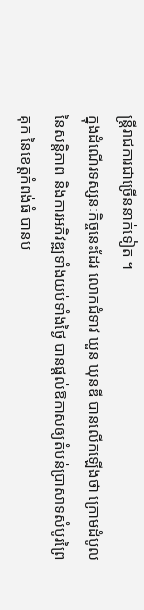ន្ត្រីរាជការជាច្រើននាក់ទៀត ។
ក្នុងដំណើរទស្សនៈកិច្ចនេះដែរ លោកជំទាវ ឃួន ឃុនឌី បានលើកឡើងថា ក្រោមដំបូលនៃសន្តិភាព និងការអភិវឌ្ឍទាំងយប់ទាំងថ្ងៃ បានផ្ដល់ឱកាសឲ្យតំបន់ប្រាសាទសំបូរព្រៃគុក នៃខេត្តកំពង់ធំ បានប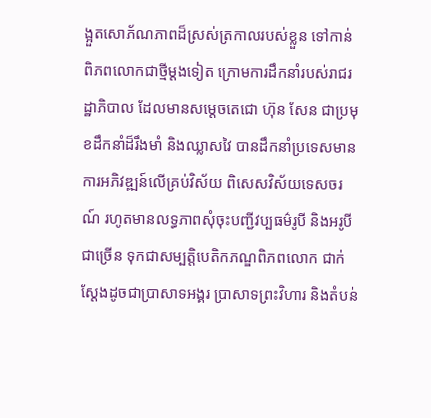ង្អួតសោភ័ណភាពដ៏ស្រស់ត្រកាលរបស់ខ្លួន ទៅកាន់ពិភពលោកជាថ្មីម្ដងទៀត ក្រោមការដឹកនាំរបស់រាជរដ្ឋាភិបាល ដែលមានសម្ដេចតេជោ ហ៊ុន សែន ជាប្រមុខដឹកនាំដ៏រឹងមាំ និងឈ្លាសវៃ បានដឹកនាំប្រទេសមានការអភិវឌ្ឍន៍លើគ្រប់វិស័យ ពិសេសវិស័យទេសចរណ៍ រហូតមានលទ្ធភាពសុំចុះបញ្ជីវប្បធម៌រូបី និងអរូបីជាច្រើន ទុកជាសម្បត្តិបេតិកភណ្ឌពិភពលោក ជាក់ស្ដែងដូចជាប្រាសាទអង្គរ ប្រាសាទព្រះវិហារ និងតំបន់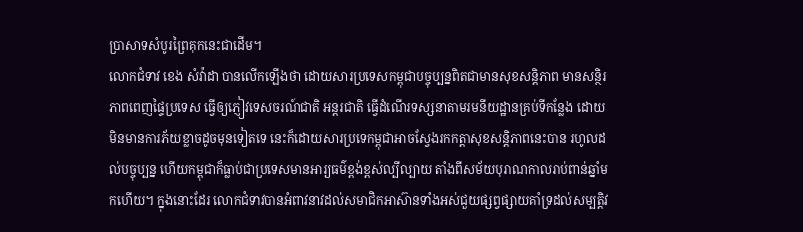ប្រាសាទសំបូរព្រៃគុកនេះជាដើម។
លោកជំទាវ ខេង សំវ៉ាដា បានលើកឡើងថា ដោយសារប្រទេសកម្ពុជាបច្ចុប្បន្នពិតជាមានសុខសន្តិភាព មានសន្ថិរភាពពេញផ្ទៃប្រទេស ធ្វើឲ្យភ្ញៀវទេសចរណ៍ជាតិ អន្តរជាតិ ធ្វើដំណើរទស្សនាតាមរមនីយដ្ឋានគ្រប់ទីកន្លែង ដោយមិនមានការភ័យខ្លាចដូចមុនទៀតទេ នេះក៏ដោយសារប្រទេកម្ពុជាអាចស្វែងរកកត្តាសុខសន្តិភាពនេះបាន រហូលដល់បច្ចុប្បន្ន ហើយកម្ពុជាក៏ធ្លាប់ជាប្រទេសមានអារ្យធម៌ខ្ពង់ខ្ពស់ល្បីល្បាយ តាំងពីសម័យបុរាណកាលរាប់ពាន់ឆ្នាំមកហើយ។ ក្នុងនោះដែរ លោកជំទាវបានអំពាវនាវដល់សមាជិកអាស៊ានទាំងអស់ជួយផ្សព្វផ្សាយគាំទ្រដល់សម្បត្តិវ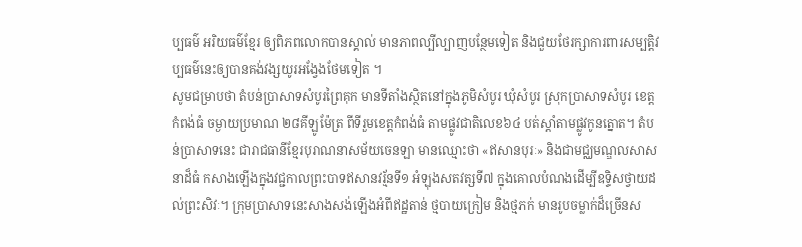ប្បធម៌ អរិយធម៌ខ្មែរ ឲ្យពិភពលោកបានស្គាល់ មានភាពល្បីល្បាញបន្ថែមទៀត និងជួយថែរក្សាការពារសម្បត្តិវប្បធម៌នេះឲ្យបានគង់វង្សយូរអង្វែងថែមទៀត ។
សូមជម្រាបថា តំបន់ប្រាសាទសំបូរព្រៃគុក មានទីតាំងស្ថិតនៅក្នុងភូមិសំបូរ ឃុំសំបូរ ស្រុកប្រាសាទសំបូរ ខេត្តកំពង់ធំ ចម្ងាយប្រមាណ ២៨គីឡូម៉ែត្រ ពីទីរួមខេត្តកំពង់ធំ តាមផ្លូវជាតិលេខ៦៤ បត់ស្តាំតាមផ្លូវកូនត្នោត។ តំបន់ប្រាសាទនេះ ជារាជធានីខ្មែរបុរាណនាសម័យចេនឡា មានឈ្មោះថា «ឥសានបុរៈ» និងជាមជ្ឈមណ្ឌលសាសនាដ៏ធំ កសាងឡើងក្នុងវជ្ជកាលព្រះបាទឥសានវរ្ម័នទី១ អំឡុងសតវត្សទី៧ ក្នុងគោលបំណងដើម្បីឧទ្ទិសថ្វាយដល់ព្រះសិវៈ។ ក្រុមប្រាសាទនេះសាងសង់ឡើងអំពីឥដ្ឋតាន់ ថ្មបាយក្រៀម និងថ្មភក់ មានរូបចម្លាក់ដ៏ច្រើនស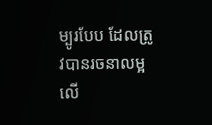ម្បូរបែប ដែលត្រូវបានរចនាលម្អលើ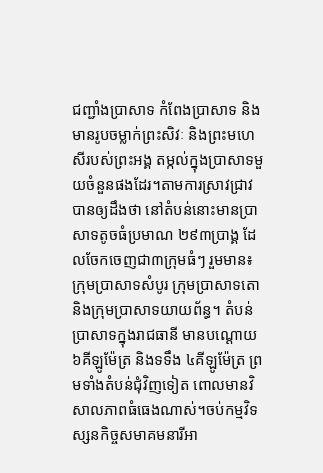ជញ្ជាំងប្រាសាទ កំពែងប្រាសាទ និងមានរូបចម្លាក់ព្រះសិវៈ និងព្រះមហេសីរបស់ព្រះអង្គ តម្កល់ក្នុងប្រាសាទមួយចំនួនផងដែរ។តាមការស្រាវជ្រាវបានឲ្យដឹងថា នៅតំបន់នោះមានប្រាសាទតូចធំប្រមាណ ២៩៣ប្រាង្គ ដែលចែកចេញជា៣ក្រុមធំៗ រួមមាន៖ ក្រុមប្រាសាទសំបូរ ក្រុមប្រាសាទតោ និងក្រុមប្រាសាទយាយព័ន្ធ។ តំបន់ប្រាសាទក្នុងរាជធានី មានបណ្ដោយ ៦គីឡូម៉ែត្រ និងទទឹង ៤គីឡូម៉ែត្រ ព្រមទាំងតំបន់ជុំវិញទៀត ពោលមានវិសាលភាពធំធេងណាស់។ចប់កម្មវិទស្សនកិច្ចសមាគមនារីអា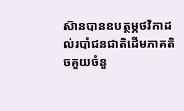ស៊ានបានឧបត្ថម្ភថវិកាដល់របាំជនជាតិដើមភាគតិចគួយចំនួ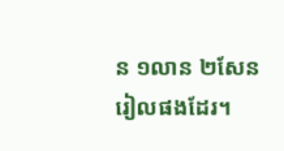ន ១លាន ២សែនរៀលផងដែរ។